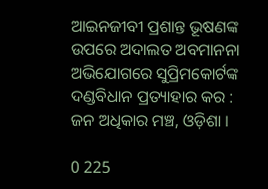ଆଇନଜୀବୀ ପ୍ରଶାନ୍ତ ଭୂଷଣଙ୍କ ଉପରେ ଅଦାଲତ ଅବମାନନା ଅଭିଯୋଗରେ ସୁପ୍ରିମକୋର୍ଟଙ୍କ ଦଣ୍ଡବିଧାନ ପ୍ରତ୍ୟାହାର କର : ଜନ ଅଧିକାର ମଞ୍ଚ, ଓଡ଼ିଶା ।

0 225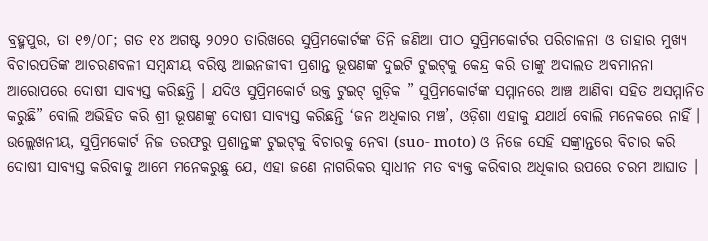ବ୍ରହ୍ମପୁର, ତା ୧୭/୦୮; ଗତ ୧୪ ଅଗଷ୍ଟ ୨୦୨୦ ତାରିଖରେ ସୁପ୍ରିମକୋର୍ଟଙ୍କ ତିନି ଜଣିଆ ପୀଠ ସୁପ୍ରିମକୋର୍ଟର ପରିଚାଳନା ଓ ତାହାର ମୁଖ୍ୟ ବିଚାରପତିଙ୍କ ଆଚରଣବଳୀ ସମ୍ୱନ୍ଧୀୟ ବରିଷ୍ଠ ଆଇନଜୀବୀ ପ୍ରଶାନ୍ତ ଭୂଷଣଙ୍କ ଦୁଇଟି ଟୁଇଟ୍‌କୁ କେନ୍ଦ୍ର କରି ତାଙ୍କୁ ଅଦାଲତ ଅବମାନନା ଆରୋପରେ ଦୋଷୀ ସାବ୍ୟସ୍ତ କରିଛନ୍ତି । ଯଦିଓ ସୁପ୍ରିମକୋର୍ଟ ଉକ୍ତ ଟୁଇଟ୍ ଗୁଡ଼ିକ ” ସୁପ୍ରିମକୋର୍ଟଙ୍କ ସମ୍ମାନରେ ଆଞ୍ଚ ଆଣିବା ସହିତ ଅସମ୍ମାନିତ କରୁଛି” ବୋଲି ଅଭିହିତ କରି ଶ୍ରୀ ଭୂଷଣଙ୍କୁ ଦୋଷୀ ସାବ୍ୟସ୍ତ କରିଛନ୍ତି ‘ଜନ ଅଧିକାର ମଞ୍ଚ’, ଓଡ଼ିଶା ଏହାକୁ ଯଥାର୍ଥ ବୋଲି ମନେକରେ ନାହିଁ । ଉଲ୍ଲେଖନୀୟ, ସୁପ୍ରିମକୋର୍ଟ ନିଜ ତରଫରୁ ପ୍ରଶାନ୍ତଙ୍କ ଟୁଇଟ୍‌କୁ ବିଚାରକୁ ନେବା (suo- moto) ଓ ନିଜେ ସେହି ସଙ୍କ୍ରାନ୍ତରେ ବିଚାର କରି ଦୋଷୀ ସାବ୍ୟସ୍ତ କରିବାକୁ ଆମେ ମନେକରୁଛୁ ଯେ, ଏହା ଜଣେ ନାଗରିକର ସ୍ଵାଧୀନ ମତ ବ୍ୟକ୍ତ କରିବାର ଅଧିକାର ଉପରେ ଚରମ ଆଘାତ ।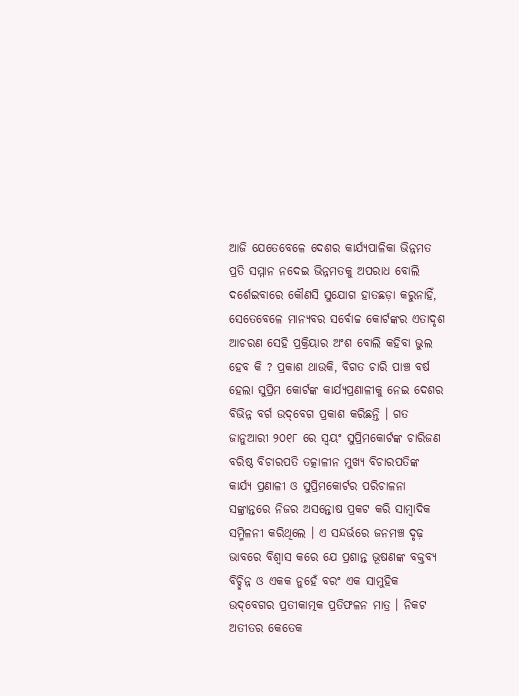ଆଜି ଯେତେବେଳେ ଦେଶର କାର୍ଯ୍ୟପାଳିକା ଭିନ୍ନମତ ପ୍ରତି ସମ୍ମାନ ନଦେଇ ଭିନ୍ନମତକୁ ଅପରାଧ ବୋଲି ଦର୍ଶେଇବାରେ କୌଣସି ସୁଯୋଗ ହାତଛଡ଼ା କରୁନାହିଁ, ସେତେବେଳେ ମାନ୍ୟବର ସର୍ବୋଚ୍ଚ କୋର୍ଟଙ୍କର ଏତାଦୃଶ ଆଚରଣ ସେହି ପ୍ରକ୍ରିୟାର ଅଂଶ ବୋଲି କହିବା ଭୁଲ ହେବ କି ? ପ୍ରକାଶ ଥାଉକି, ବିଗତ ଚାରି ପାଞ୍ଚ ବର୍ଷ ହେଲା ସୁପ୍ରିମ କୋର୍ଟଙ୍କ କାର୍ଯ୍ୟପ୍ରଣାଳୀକୁ ନେଇ ଦେଶର ବିଭିନ୍ନ ବର୍ଗ ଉଦ୍‌ବେଗ ପ୍ରକାଶ କରିଛନ୍ତି । ଗତ ଜାନୁଆରୀ ୨୦୧୮ ରେ ସ୍ୱୟଂ ସୁପ୍ରିମକୋର୍ଟଙ୍କ ଚାରିଜଣ ବରିଷ୍ଠ ବିଚାରପତି ତତ୍କାଳୀନ ମୁଖ୍ୟ ବିଚାରପତିଙ୍କ କାର୍ଯ୍ୟ ପ୍ରଣାଳୀ ଓ ସୁପ୍ରିମକୋର୍ଟର ପରିଚାଳନା ସଙ୍କ୍ରାନ୍ତରେ ନିଜର ଅସନ୍ତୋଷ ପ୍ରକଟ କରି ସାମ୍ବାଦିକ ସମ୍ମିଳନୀ କରିଥିଲେ । ଏ ସନ୍ଦର୍ଭରେ ଜନମଞ୍ଚ ଦୃଢ଼ ଭାବରେ ବିଶ୍ୱାସ କରେ ଯେ ପ୍ରଶାନ୍ତ ଭୂଷଣଙ୍କ ବକ୍ତବ୍ୟ ବିଚ୍ଛିନ୍ନ ଓ ଏକକ ନୁହେଁ ବରଂ ଏକ ସାମୁହିକ ଉଦ୍‌ବେଗର ପ୍ରତୀକାତ୍ମକ ପ୍ରତିଫଳନ ମାତ୍ର । ନିକଟ ଅତୀତର କେତେକ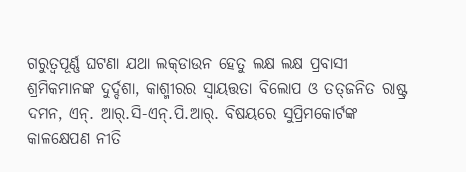ଗରୁତ୍ୱପୂର୍ଣ୍ଣ ଘଟଣା ଯଥା ଲକ୍‌ଡାଉନ ହେତୁ ଲକ୍ଷ ଲକ୍ଷ ପ୍ରବାସୀ ଶ୍ରମିକମାନଙ୍କ ଦୁର୍ଦ୍ଦଶା, କାଶ୍ମୀରର ସ୍ୱାୟତ୍ତତା ବିଲୋପ ଓ ତତ୍‌ଜନିତ ରାଷ୍ଟ୍ର ଦମନ, ଏନ୍. ଆର୍.ସି-ଏନ୍.ପି.ଆର୍. ବିଷୟରେ ସୁପ୍ରିମକୋର୍ଟଙ୍କ କାଳକ୍ଷେପଣ ନୀତି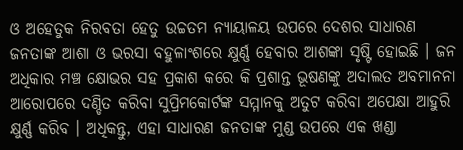ଓ ଅହେତୁକ ନିରବତା ହେତୁ ଉଚ୍ଚତମ ନ୍ୟାୟାଳୟ ଉପରେ ଦେଶର ସାଧାରଣ ଜନତାଙ୍କ ଆଶା ଓ ଭରସା ବହୁଳାଂଶରେ କ୍ଷୁର୍ଣ୍ଣ ହେବାର ଆଶଙ୍କା ସୃଷ୍ଟି ହୋଇଛି । ଜନ ଅଧିକାର ମଞ୍ଚ କ୍ଷୋଭର ସହ ପ୍ରକାଶ କରେ କି ପ୍ରଶାନ୍ତ ଭୂଷଣଙ୍କୁ ଅଦାଲତ ଅବମାନନା ଆରୋପରେ ଦଣ୍ଡିତ କରିବା ସୁପ୍ରିମକୋର୍ଟଙ୍କ ସମ୍ମାନକୁ ଅତୁଟ କରିବା ଅପେକ୍ଷା ଆହୁରି କ୍ଷୁର୍ଣ୍ଣ କରିବ । ଅଧିକନ୍ତୁ, ଏହା ସାଧାରଣ ଜନତାଙ୍କ ମୁଣ୍ଡ ଉପରେ ଏକ ଖଣ୍ଡା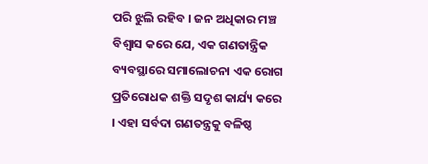ପରି ଝୁଲି ରହିବ । ଜନ ଅଧିକାର ମଞ୍ଚ ବିଶ୍ୱାସ କରେ ଯେ, ଏକ ଗଣତାନ୍ତ୍ରିକ ବ୍ୟବସ୍ଥାରେ ସମାଲୋଚନା ଏକ ରୋଗ ପ୍ରତିରୋଧକ ଶକ୍ତି ସଦୃଶ କାର୍ଯ୍ୟ କରେ । ଏହା ସର୍ବଦା ଗଣତନ୍ତ୍ରକୁ ବଳିଷ୍ଠ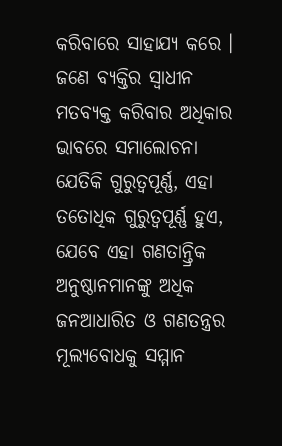କରିବାରେ ସାହାଯ୍ୟ କରେ । ଜଣେ ବ୍ୟକ୍ତିର ସ୍ଵାଧୀନ ମତବ୍ୟକ୍ତ କରିବାର ଅଧିକାର ଭାବରେ ସମାଲୋଚନା ଯେତିକି ଗୁରୁତ୍ୱପୂର୍ଣ୍ଣ, ଏହା ତତୋଧିକ ଗୁରୁତ୍ୱପୂର୍ଣ୍ଣ ହୁଏ, ଯେବେ ଏହା ଗଣତାନ୍ତ୍ରିକ ଅନୁଷ୍ଠାନମାନଙ୍କୁ ଅଧିକ ଜନଆଧାରିତ ଓ ଗଣତନ୍ତ୍ରର ମୂଲ୍ୟବୋଧକୁ ସମ୍ମାନ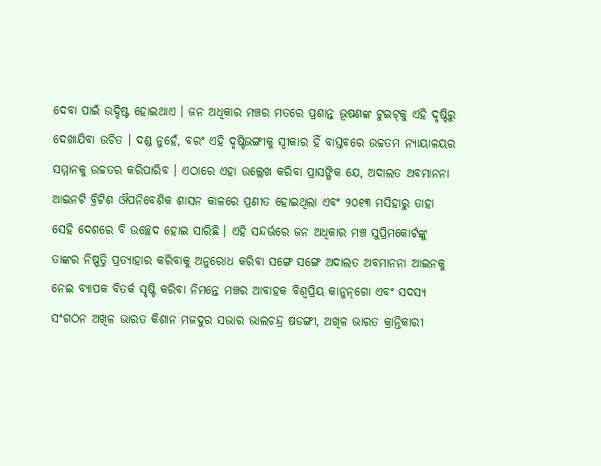ଦେବା ପାଇଁ ଉଦ୍ଦିଷ୍ଟ ହୋଇଥାଏ । ଜନ ଅଧିକାର ମଞ୍ଚର ମତରେ ପ୍ରଶାନ୍ତ ଭୂଷଣଙ୍କ ଟୁଇଟ୍‌କୁ ଏହି ଦୃଷ୍ଟିରୁ ଦେଖାଯିବା ଉଚିତ । ଦଣ୍ଡ ନୁହେଁ, ବରଂ ଏହି ଦୃଷ୍ଟିଭଙ୍ଗୀକୁ ସ୍ୱୀକାର ହିଁ ବାସ୍ତବରେ ଉଚ୍ଚତମ ନ୍ୟାୟାଳୟର ସମ୍ମାନକୁ ଉଚ୍ଚତର କରିପାରିବ । ଏଠାରେ ଏହା ଉଲ୍ଲେଖ କରିବା ପ୍ରାସଙ୍ଗିକ ଯେ, ଅଦାଲତ ଅବମାନନା ଆଇନଟି ବ୍ରିଟିଶ ଔପନିବେଶିକ ଶାସନ କାଳରେ ପ୍ରଣୀତ ହୋଇଥିଲା ଏବଂ ୨୦୧୩ ମସିହାରୁ ତାହା ସେହି ଦେଶରେ ବି ଉଚ୍ଛେଦ ହୋଇ ସାରିଛି । ଏହି ସନ୍ଦର୍ଭରେ ଜନ ଅଧିକାର ମଞ୍ଚ ସୁପ୍ରିମକୋର୍ଟଙ୍କୁ ତାଙ୍କର ନିଷ୍ପତ୍ତି ପ୍ରତ୍ୟାହାର କରିବାକୁ ଅନୁରୋଧ କରିବା ସଙ୍ଗେ ସଙ୍ଗେ ଅଦାଲତ ଅବମାନନା ଆଇନକୁ ନେଇ ବ୍ୟାପକ ବିତର୍କ ସୃଷ୍ଟି କରିବା ନିମନ୍ତେ ମଞ୍ଚର ଆବାହକ ବିଶ୍ଵପ୍ରିୟ କାନୁନ୍‌ଗୋ ଏବଂ ସଦସ୍ୟ ସଂଗଠନ ଅଖିଳ ଭାରତ କିଶାନ ମଜଦୁର ସଭାର ଭାଲଚନ୍ଦ୍ର ଷଡଙ୍ଗୀ, ଅଖିଳ ଭାରତ କ୍ରାନ୍ତିକାରୀ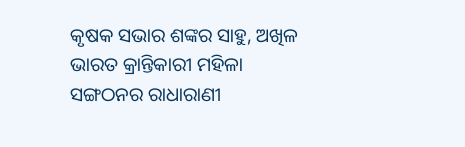କୃଷକ ସଭାର ଶଙ୍କର ସାହୁ, ଅଖିଳ ଭାରତ କ୍ରାନ୍ତିକାରୀ ମହିଳା ସଙ୍ଗଠନର ରାଧାରାଣୀ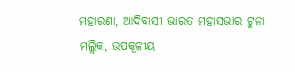ମହାରଣା, ଆଦିବାସୀ ଭାରତ ମହାସଭାର ଟୁନା ମଲ୍ଲିକ, ଉପକୂଳୀୟ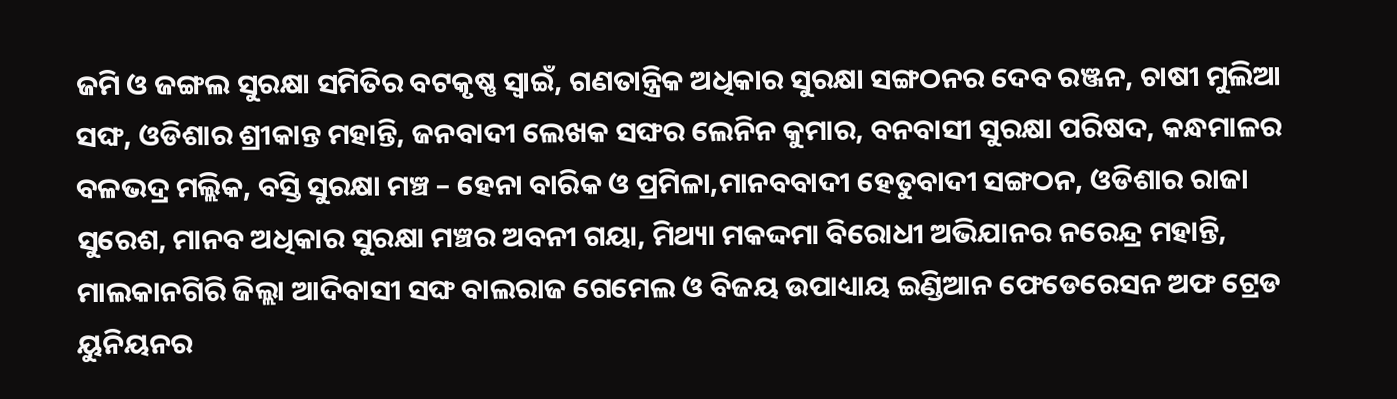ଜମି ଓ ଜଙ୍ଗଲ ସୁରକ୍ଷା ସମିତିର ବଟକୃଷ୍ଣ ସ୍ଵାଇଁ, ଗଣତାନ୍ତ୍ରିକ ଅଧିକାର ସୁରକ୍ଷା ସଙ୍ଗଠନର ଦେବ ରଞ୍ଜନ, ଚାଷୀ ମୁଲିଆ ସଙ୍ଘ, ଓଡିଶାର ଶ୍ରୀକାନ୍ତ ମହାନ୍ତି, ଜନବାଦୀ ଲେଖକ ସଙ୍ଘର ଲେନିନ କୁମାର, ବନବାସୀ ସୁରକ୍ଷା ପରିଷଦ, କନ୍ଧମାଳର ବଳଭଦ୍ର ମଲ୍ଲିକ, ବସ୍ତି ସୁରକ୍ଷା ମଞ୍ଚ – ହେନା ବାରିକ ଓ ପ୍ରମିଳା,ମାନବବାଦୀ ହେତୁବାଦୀ ସଙ୍ଗଠନ, ଓଡିଶାର ରାଜା ସୁରେଶ, ମାନବ ଅଧିକାର ସୁରକ୍ଷା ମଞ୍ଚର ଅବନୀ ଗୟା, ମିଥ୍ୟା ମକଦ୍ଦମା ବିରୋଧୀ ଅଭିଯାନର ନରେନ୍ଦ୍ର ମହାନ୍ତି, ମାଲକାନଗିରି ଜିଲ୍ଲା ଆଦିବାସୀ ସଙ୍ଘ ବାଲରାଜ ଗେମେଲ ଓ ବିଜୟ ଉପାଧ୍ୟାୟ ଇଣ୍ଡିଆନ ଫେଡେରେସନ ଅଫ ଟ୍ରେଡ ୟୁନିୟନର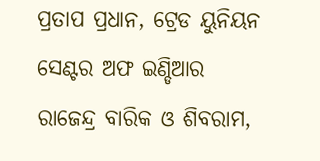ପ୍ରତାପ ପ୍ରଧାନ, ଟ୍ରେଡ ୟୁନିୟନ ସେଣ୍ଟର ଅଫ ଇଣ୍ଡିଆର ରାଜେନ୍ଦ୍ର ବାରିକ ଓ ଶିବରାମ,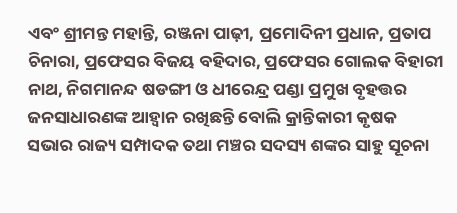ଏବଂ ଶ୍ରୀମନ୍ତ ମହାନ୍ତି, ରଞ୍ଜନା ପାଢ଼ୀ, ପ୍ରମୋଦିନୀ ପ୍ରଧାନ, ପ୍ରତାପ ଚିନାରା, ପ୍ରଫେସର ବିଜୟ ବହିଦାର, ପ୍ରଫେସର ଗୋଲକ ବିହାରୀ ନାଥ, ନିଗମାନନ୍ଦ ଷଡଙ୍ଗୀ ଓ ଧୀରେନ୍ଦ୍ର ପଣ୍ଡା ପ୍ରମୁଖ ବୃହତ୍ତର ଜନସାଧାରଣଙ୍କ ଆହ୍ୱାନ ରଖିଛନ୍ତି ବୋଲି କ୍ରାନ୍ତିକାରୀ କୃଷକ ସଭାର ରାଜ୍ୟ ସମ୍ପାଦକ ତଥା ମଞ୍ଚର ସଦସ୍ୟ ଶଙ୍କର ସାହୁ ସୂଚନା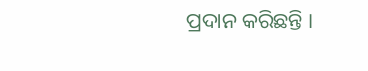ପ୍ରଦାନ କରିଛନ୍ତି ‌।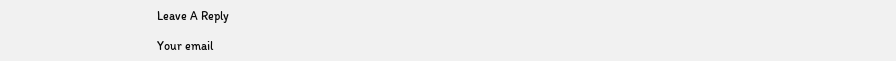Leave A Reply

Your email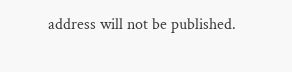address will not be published.